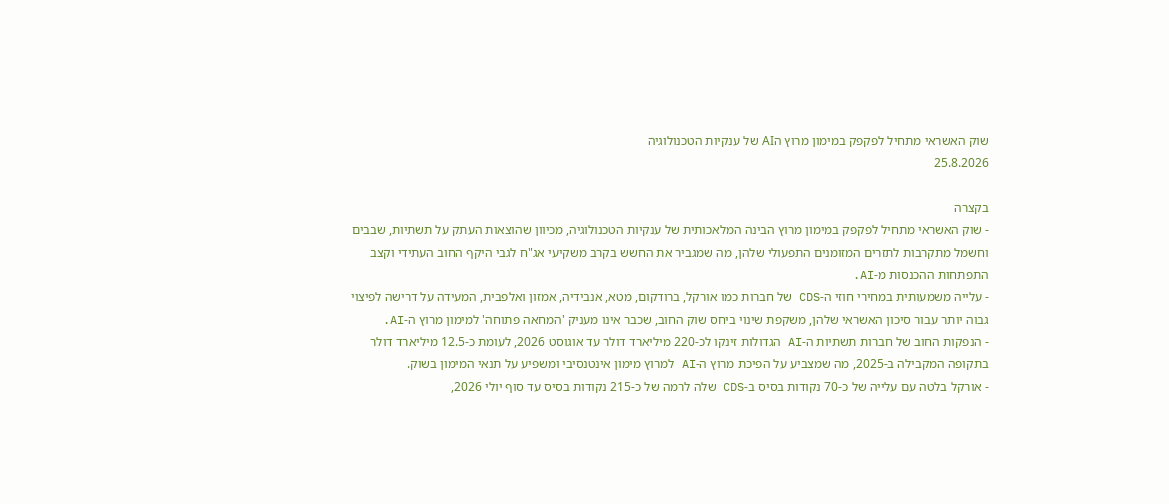שוק האשראי מתחיל לפקפק במימון מרוץ הAI של ענקיות הטכנולוגיה
25.8.2026

בקצרה
- שוק האשראי מתחיל לפקפק במימון מרוץ הבינה המלאכותית של ענקיות הטכנולוגיה, מכיוון שהוצאות העתק על תשתיות, שבבים וחשמל מתקרבות לתזרים המזומנים התפעולי שלהן, מה שמגביר את החשש בקרב משקיעי אג"ח לגבי היקף החוב העתידי וקצב התפתחות ההכנסות מ-AI.
- עלייה משמעותית במחירי חוזי ה-CDS של חברות כמו אורקל, ברודקום, מטא, אנבידיה, אמזון ואלפבית, המעידה על דרישה לפיצוי גבוה יותר עבור סיכון האשראי שלהן, משקפת שינוי ביחס שוק החוב, שכבר אינו מעניק 'המחאה פתוחה' למימון מרוץ ה-AI.
- הנפקות החוב של חברות תשתיות ה-AI הגדולות זינקו לכ-220 מיליארד דולר עד אוגוסט 2026, לעומת כ-12.5 מיליארד דולר בתקופה המקבילה ב-2025, מה שמצביע על הפיכת מרוץ ה-AI למרוץ מימון אינטנסיבי ומשפיע על תנאי המימון בשוק.
- אורקל בלטה עם עלייה של כ-70 נקודות בסיס ב-CDS שלה לרמה של כ-215 נקודות בסיס עד סוף יולי 2026,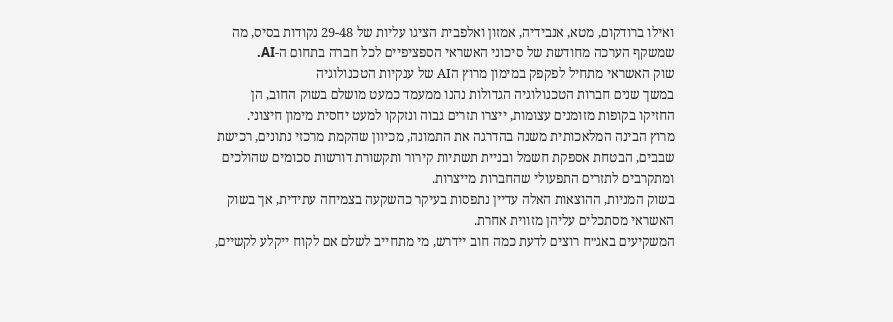ואילו ברודקום, מטא, אנבידיה, אמזון ואלפבית הציגו עליות של 29-48 נקודות בסיס, מה שמשקף הערכה מחודשת של סיכוני האשראי הספציפיים לכל חברה בתחום ה-AI.
שוק האשראי מתחיל לפקפק במימון מרוץ הAI של ענקיות הטכנולוגיה
במשך שנים חברות הטכנולוגיה הגדולות נהנו ממעמד כמעט מושלם בשוק החוב, הן החזיקו בקופות מזומנים עצומות, ייצרו תזרים גבוה ונזקקו למעט יחסית מימון חיצוני.
מרוץ הבינה המלאכותית משנה בהדרגה את התמונה, מכיוון שהקמת מרכזי נתונים, רכישת שבבים, הבטחת אספקת חשמל ובניית תשתיות קירור ותקשורת דורשות סכומים שהולכים ומתקרבים לתזרים התפעולי שהחברות מייצרות.
בשוק המניות, ההוצאות האלה עדיין נתפסות בעיקר כהשקעה בצמיחה עתידית, אך בשוק האשראי מסתכלים עליהן מזווית אחרת.
המשקיעים באג״ח רוצים לדעת כמה חוב יידרש, מי מתחייב לשלם אם לקוח ייקלע לקשיים,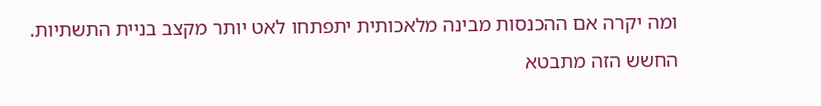ומה יקרה אם ההכנסות מבינה מלאכותית יתפתחו לאט יותר מקצב בניית התשתיות.
החשש הזה מתבטא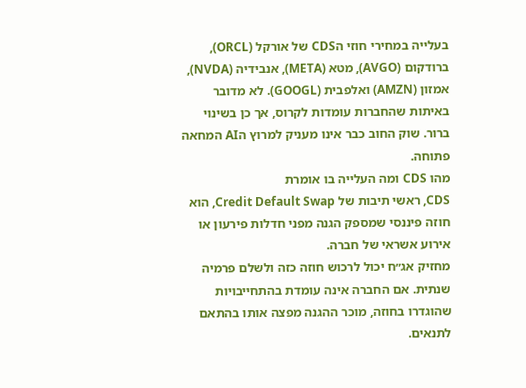בעלייה במחירי חוזי הCDS של אורקל (ORCL), ברודקום (AVGO), מטא (META), אנבידיה (NVDA), אמזון (AMZN) ואלפבית (GOOGL). לא מדובר באיתות שהחברות עומדות לקרוס, אך כן בשינוי ברור. שוק החוב כבר אינו מעניק למרוץ הAI המחאה פתוחה.
מהו CDS ומה העלייה בו אומרת
CDS, ראשי תיבות של Credit Default Swap, הוא חוזה פיננסי שמספק הגנה מפני חדלות פירעון או אירוע אשראי של חברה.
מחזיק אג״ח יכול לרכוש חוזה כזה ולשלם פרמיה שנתית. אם החברה אינה עומדת בהתחייבויות שהוגדרו בחוזה, מוכר ההגנה מפצה אותו בהתאם לתנאים.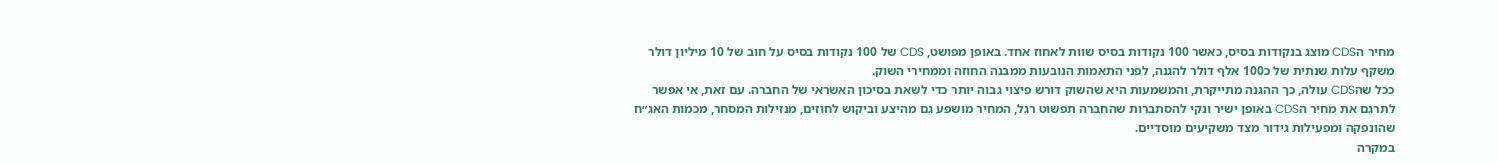מחיר הCDS מוצג בנקודות בסיס, כאשר 100 נקודות בסיס שוות לאחוז אחד. באופן מפושט, CDS של 100 נקודות בסיס על חוב של 10 מיליון דולר משקף עלות שנתית של כ100 אלף דולר להגנה, לפני התאמות הנובעות ממבנה החוזה וממחירי השוק.
ככל שהCDS עולה, כך ההגנה מתייקרת, והמשמעות היא שהשוק דורש פיצוי גבוה יותר כדי לשאת בסיכון האשראי של החברה. עם זאת, אי אפשר לתרגם את מחיר הCDS באופן ישיר ונקי להסתברות שהחברה תפשוט רגל, המחיר מושפע גם מהיצע וביקוש לחוזים, מנזילות המסחר, מכמות האג״ח שהונפקה ומפעילות גידור מצד משקיעים מוסדיים.
במקרה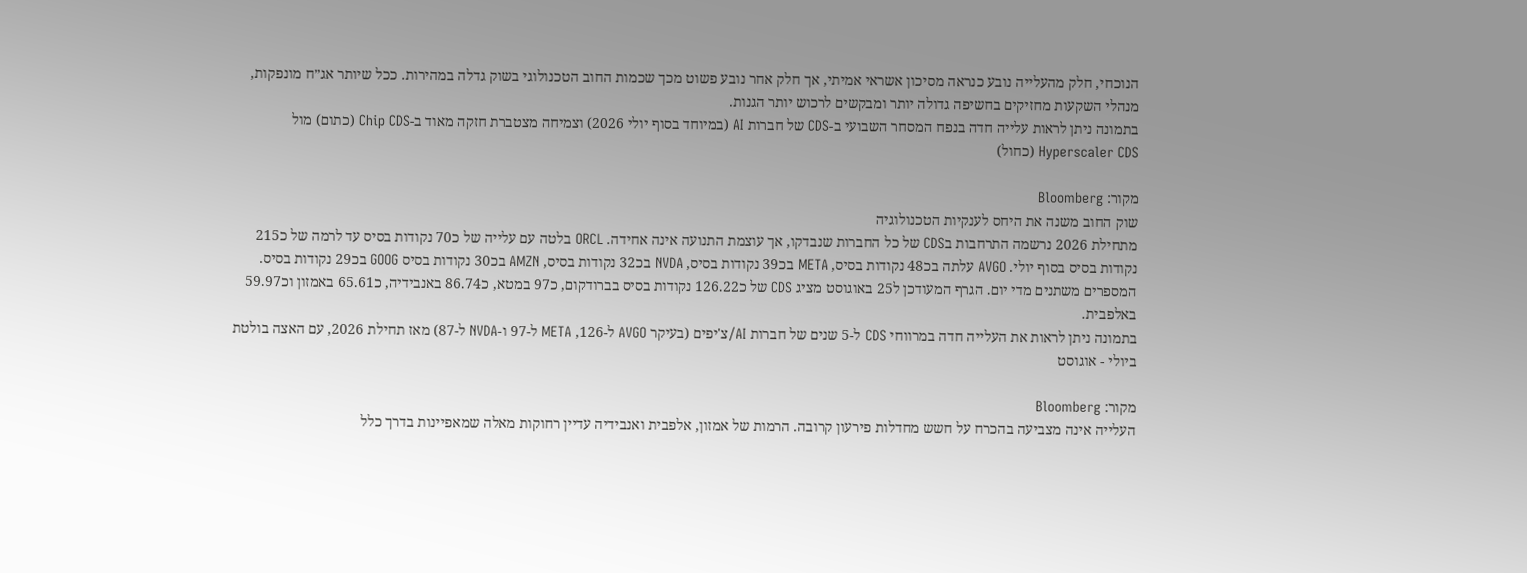הנוכחי, חלק מהעלייה נובע כנראה מסיכון אשראי אמיתי, אך חלק אחר נובע פשוט מכך שכמות החוב הטכנולוגי בשוק גדלה במהירות. ככל שיותר אג״ח מונפקות, מנהלי השקעות מחזיקים בחשיפה גדולה יותר ומבקשים לרכוש יותר הגנות.
בתמונה ניתן לראות עלייה חדה בנפח המסחר השבועי ב-CDS של חברות AI (במיוחד בסוף יולי 2026) וצמיחה מצטברת חזקה מאוד ב-Chip CDS (כתום) מול Hyperscaler CDS (כחול)

מקור: Bloomberg
שוק החוב משנה את היחס לענקיות הטכנולוגיה
מתחילת 2026 נרשמה התרחבות בCDS של כל החברות שנבדקו, אך עוצמת התנועה אינה אחידה. ORCL בלטה עם עלייה של כ70 נקודות בסיס עד לרמה של כ215 נקודות בסיס בסוף יולי. AVGO עלתה בכ48 נקודות בסיס, META בכ39 נקודות בסיס, NVDA בכ32 נקודות בסיס, AMZN בכ30 נקודות בסיס GOOG בכ29 נקודות בסיס.
המספרים משתנים מדי יום. הגרף המעודכן ל25 באוגוסט מציג CDS של כ126.22 נקודות בסיס בברודקום, כ97 במטא, כ86.74 באנבידיה, כ65.61 באמזון וכ59.97 באלפבית.
בתמונה ניתן לראות את העלייה חדה במרווחי CDS ל-5 שנים של חברות AI/צ'יפים (בעיקר AVGO ל-126, META ל-97 ו-NVDA ל-87) מאז תחילת 2026, עם האצה בולטת ביולי - אוגוסט

מקור: Bloomberg
העלייה אינה מצביעה בהכרח על חשש מחדלות פירעון קרובה. הרמות של אמזון, אלפבית ואנבידיה עדיין רחוקות מאלה שמאפיינות בדרך כלל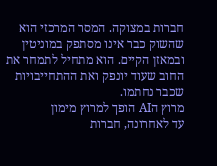חברות במצוקה. המסר המרכזי הוא שהשוק כבר אינו מסתפק במוניטין ובמאזן הקיים. הוא מתחיל לתמחר את החוב שעוד יונפק ואת ההתחייבויות שכבר נחתמו.
מרוץ הAI הופך למרוץ מימון
עד לאחרונה, חברות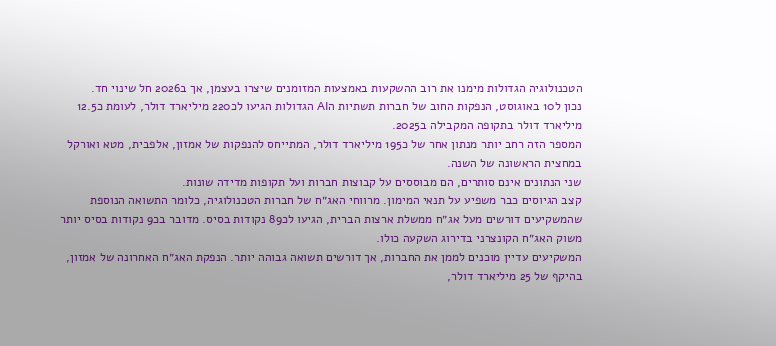הטכנולוגיה הגדולות מימנו את רוב ההשקעות באמצעות המזומנים שיצרו בעצמן, אך ב2026 חל שינוי חד.
נכון ל10 באוגוסט, הנפקות החוב של חברות תשתיות הAI הגדולות הגיעו לכ220 מיליארד דולר, לעומת כ12.5 מיליארד דולר בתקופה המקבילה ב2025.
המספר הזה רחב יותר מנתון אחר של כ195 מיליארד דולר, המתייחס להנפקות של אמזון, אלפבית, מטא ואורקל במחצית הראשונה של השנה.
שני הנתונים אינם סותרים, הם מבוססים על קבוצות חברות ועל תקופות מדידה שונות.
קצב הגיוסים כבר משפיע על תנאי המימון. מרווחי האג״ח של חברות הטכנולוגיה, כלומר התשואה הנוספת שהמשקיעים דורשים מעל אג״ח ממשלת ארצות הברית, הגיעו לכ89 נקודות בסיס. מדובר בכ9 נקודות בסיס יותר משוק האג״ח הקונצרני בדירוג השקעה כולו.
המשקיעים עדיין מוכנים לממן את החברות, אך דורשים תשואה גבוהה יותר. הנפקת האג״ח האחרונה של אמזון, בהיקף של 25 מיליארד דולר,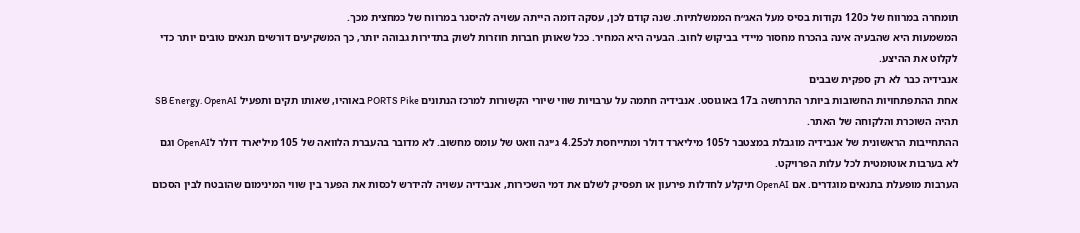תומחרה במרווח של כ120 נקודות בסיס מעל האג״ח הממשלתיות. שנה קודם לכן, עסקה דומה הייתה עשויה להיסגר במרווח של כמחצית מכך.
המשמעות היא שהבעיה אינה בהכרח מחסור מיידי בביקוש לחוב. הבעיה היא המחיר. ככל שאותן חברות חוזרות לשוק בתדירות גבוהה יותר, כך המשקיעים דורשים תנאים טובים יותר כדי לקלוט את ההיצע.
אנבידיה כבר לא רק ספקית שבבים
אחת ההתפתחויות החשובות ביותר התרחשה ב17 באוגוסט. אנבידיה חתמה על ערבויות שווי שיורי הקשורות למרכז הנתונים PORTS Pike באוהיו, שאותו תקים ותפעיל SB Energy. OpenAI תהיה השוכרת והלקוחה של האתר.
ההתחייבות הראשונית של אנבידיה מוגבלת במצטבר ל105 מיליארד דולר ומתייחסת לכ4.25 ג׳יגה וואט של עומס מחשוב. לא מדובר בהעברת הלוואה של 105 מיליארד דולר לOpenAI וגם לא בערבות אוטומטית לכל עלות הפרויקט.
הערבות מופעלת בתנאים מוגדרים. אם OpenAI תיקלע לחדלות פירעון או תפסיק לשלם את דמי השכירות, אנבידיה עשויה להידרש לכסות את הפער בין שווי המינימום שהובטח לבין הסכום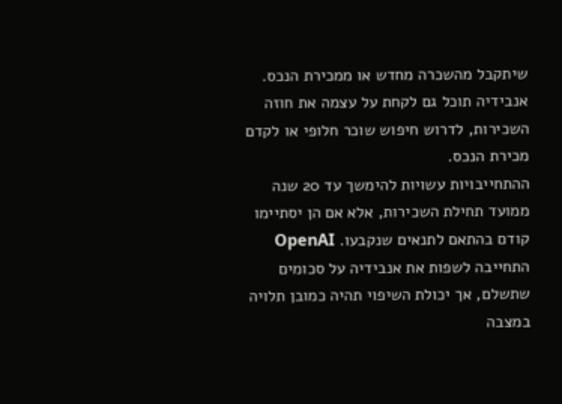שיתקבל מהשכרה מחדש או ממכירת הנכס. אנבידיה תוכל גם לקחת על עצמה את חוזה השכירות, לדרוש חיפוש שוכר חלופי או לקדם מכירת הנכס.
ההתחייבויות עשויות להימשך עד 20 שנה ממועד תחילת השכירות, אלא אם הן יסתיימו קודם בהתאם לתנאים שנקבעו. OpenAI התחייבה לשפות את אנבידיה על סכומים שתשלם, אך יכולת השיפוי תהיה כמובן תלויה במצבה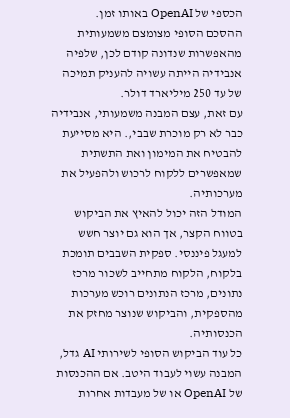הכספי של OpenAI באותו זמן.
ההסכם הסופי מצומצם משמעותית מהאפשרות שנדונה קודם לכן, שלפיה אנבידיה הייתה עשויה להעניק תמיכה של עד 250 מיליארד דולר.
עם זאת, עצם המבנה משמעותי, אנבידיה כבר לא רק מוכרת שבבי,. היא מסייעת להבטיח את המימון ואת התשתית שמאפשרים ללקוח לרכוש ולהפעיל את מערכותיה.
המודל הזה יכול להאיץ את הביקוש בטווח הקצר, אך הוא גם יוצר חשש למעגל פיננסי. ספקית השבבים תומכת בלקוח, הלקוח מתחייב לשכור מרכז נתונים, מרכז הנתונים רוכש מערכות מהספקית, והביקוש שנוצר מחזק את הכנסותיה.
כל עוד הביקוש הסופי לשירותי AI גדל, המבנה עשוי לעבוד היטב. אם ההכנסות של OpenAI או של מעבדות אחרות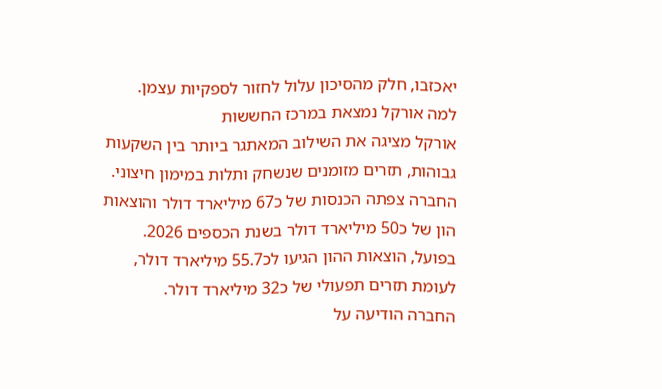יאכזבו, חלק מהסיכון עלול לחזור לספקיות עצמן.
למה אורקל נמצאת במרכז החששות
אורקל מציגה את השילוב המאתגר ביותר בין השקעות גבוהות, תזרים מזומנים שנשחק ותלות במימון חיצוני. החברה צפתה הכנסות של כ67 מיליארד דולר והוצאות הון של כ50 מיליארד דולר בשנת הכספים 2026. בפועל, הוצאות ההון הגיעו לכ55.7 מיליארד דולר, לעומת תזרים תפעולי של כ32 מיליארד דולר.
החברה הודיעה על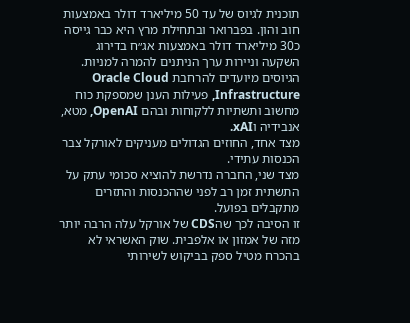תוכנית לגיוס של עד 50 מיליארד דולר באמצעות חוב והון. בפברואר ובתחילת מרץ היא כבר גייסה כ30 מיליארד דולר באמצעות אג״ח בדירוג השקעה וניירות ערך הניתנים להמרה למניות.
הגיוסים מיועדים להרחבת Oracle Cloud Infrastructure, פעילות הענן שמספקת כוח מחשוב ותשתיות ללקוחות ובהם OpenAI, מטא, אנבידיה וxAI.
מצד אחד, החוזים הגדולים מעניקים לאורקל צבר הכנסות עתידי.
מצד שני, החברה נדרשת להוציא סכומי עתק על התשתית זמן רב לפני שההכנסות והתזרים מתקבלים בפועל.
זו הסיבה לכך שהCDS של אורקל עלה הרבה יותר מזה של אמזון או אלפבית. שוק האשראי לא בהכרח מטיל ספק בביקוש לשירותי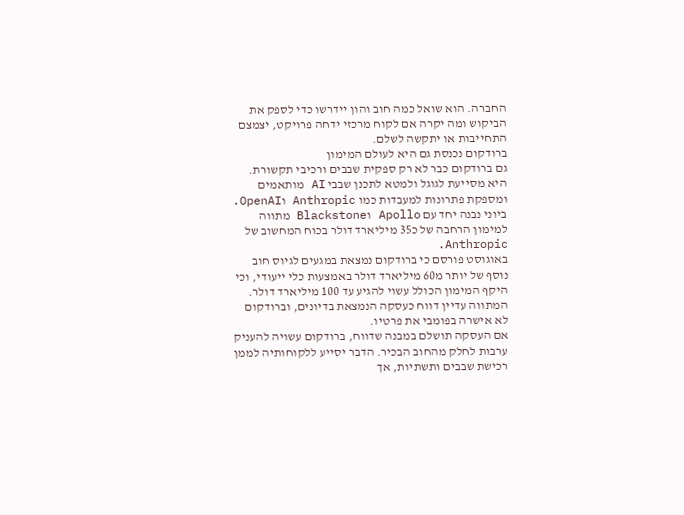החברה. הוא שואל כמה חוב והון יידרשו כדי לספק את הביקוש ומה יקרה אם לקוח מרכזי ידחה פרויקט, יצמצם התחייבות או יתקשה לשלם.
ברודקום נכנסת גם היא לעולם המימון
גם ברודקום כבר לא רק ספקית שבבים ורכיבי תקשורת. היא מסייעת לגוגל ולמטא לתכנן שבבי AI מותאמים ומספקת פתרונות למעבדות כמו Anthropic וOpenAI.
ביוני נבנה יחד עם Apollo וBlackstone מתווה למימון הרחבה של כ35 מיליארד דולר בכוח המחשוב של Anthropic.
באוגוסט פורסם כי ברודקום נמצאת במגעים לגיוס חוב נוסף של יותר מ60 מיליארד דולר באמצעות כלי ייעודי, וכי היקף המימון הכולל עשוי להגיע עד 100 מיליארד דולר. המתווה עדיין דווח כעסקה הנמצאת בדיונים, וברודקום לא אישרה בפומבי את פרטיו.
אם העסקה תושלם במבנה שדווח, ברודקום עשויה להעניק ערבות לחלק מהחוב הבכיר. הדבר יסייע ללקוחותיה לממן רכישת שבבים ותשתיות, אך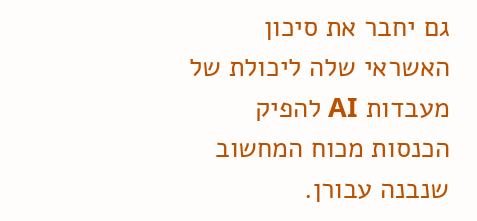גם יחבר את סיכון האשראי שלה ליכולת של מעבדות AI להפיק הכנסות מכוח המחשוב שנבנה עבורן.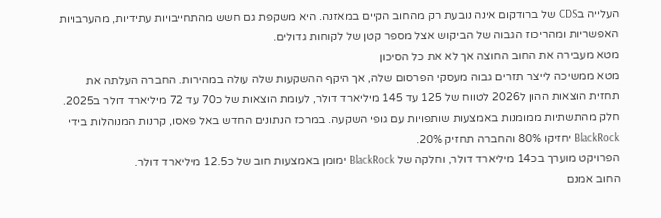העלייה בCDS של ברודקום אינה נובעת רק מהחוב הקיים במאזנה. היא משקפת גם חשש מהתחייבויות עתידיות, מהערבויות האפשריות ומהריכוז הגבוה של הביקוש אצל מספר קטן של לקוחות גדולים.
מטא מעבירה את החוב החוצה אך לא את כל הסיכון
מטא ממשיכה לייצר תזרים גבוה מעסקי הפרסום שלה, אך היקף ההשקעות שלה עולה במהירות. החברה העלתה את תחזית הוצאות ההון ל2026 לטווח של 125 עד 145 מיליארד דולר, לעומת הוצאות של כ70 עד 72 מיליארד דולר ב2025.
חלק מהתשתיות ממומנות באמצעות שותפויות עם גופי השקעה. במרכז הנתונים החדש באל פאסו, קרנות המנוהלות בידי BlackRock יחזיקו 80% והחברה תחזיק 20%.
הפרויקט מוערך בכ14 מיליארד דולר, וחלקה של BlackRock ימומן באמצעות חוב של כ12.5 מיליארד דולר.
החוב אמנם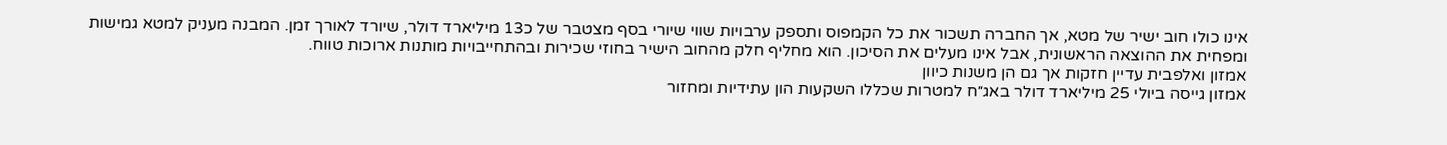אינו כולו חוב ישיר של מטא, אך החברה תשכור את כל הקמפוס ותספק ערבויות שווי שיורי בסף מצטבר של כ13 מיליארד דולר, שיורד לאורך זמן. המבנה מעניק למטא גמישות ומפחית את ההוצאה הראשונית, אבל אינו מעלים את הסיכון. הוא מחליף חלק מהחוב הישיר בחוזי שכירות ובהתחייבויות מותנות ארוכות טווח.
אמזון ואלפבית עדיין חזקות אך גם הן משנות כיוון
אמזון גייסה ביולי 25 מיליארד דולר באג״ח למטרות שכללו השקעות הון עתידיות ומחזור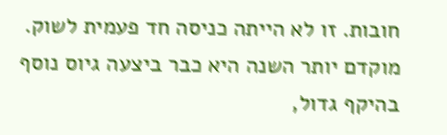חובות. זו לא הייתה כניסה חד פעמית לשוק. מוקדם יותר השנה היא כבר ביצעה גיוס נוסף בהיקף גדול,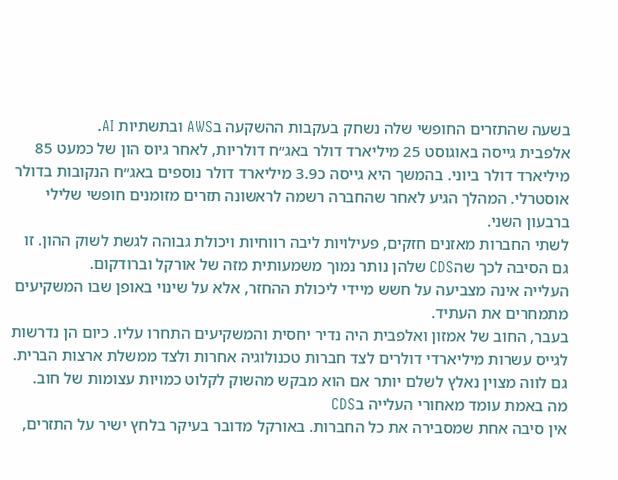בשעה שהתזרים החופשי שלה נשחק בעקבות ההשקעה בAWS ובתשתיות AI.
אלפבית גייסה באוגוסט 25 מיליארד דולר באג״ח דולריות, לאחר גיוס הון של כמעט 85 מיליארד דולר ביוני. בהמשך היא גייסה כ3.9 מיליארד דולר נוספים באג״ח הנקובות בדולר אוסטרלי. המהלך הגיע לאחר שהחברה רשמה לראשונה תזרים מזומנים חופשי שלילי ברבעון השני.
לשתי החברות מאזנים חזקים, פעילויות ליבה רווחיות ויכולת גבוהה לגשת לשוק ההון. זו גם הסיבה לכך שהCDS שלהן נותר נמוך משמעותית מזה של אורקל וברודקום.
העלייה אינה מצביעה על חשש מיידי ליכולת ההחזר, אלא על שינוי באופן שבו המשקיעים מתמחרים את העתיד.
בעבר, החוב של אמזון ואלפבית היה נדיר יחסית והמשקיעים התחרו עליו. כיום הן נדרשות לגייס עשרות מיליארדי דולרים לצד חברות טכנולוגיה אחרות ולצד ממשלת ארצות הברית. גם לווה מצוין נאלץ לשלם יותר אם הוא מבקש מהשוק לקלוט כמויות עצומות של חוב.
מה באמת עומד מאחורי העלייה בCDS
אין סיבה אחת שמסבירה את כל החברות. באורקל מדובר בעיקר בלחץ ישיר על התזרים,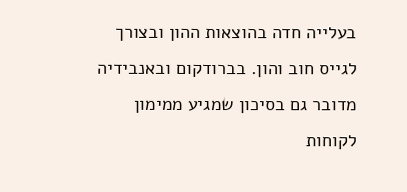בעלייה חדה בהוצאות ההון ובצורך לגייס חוב והון. בברודקום ובאנבידיה מדובר גם בסיכון שמגיע ממימון לקוחות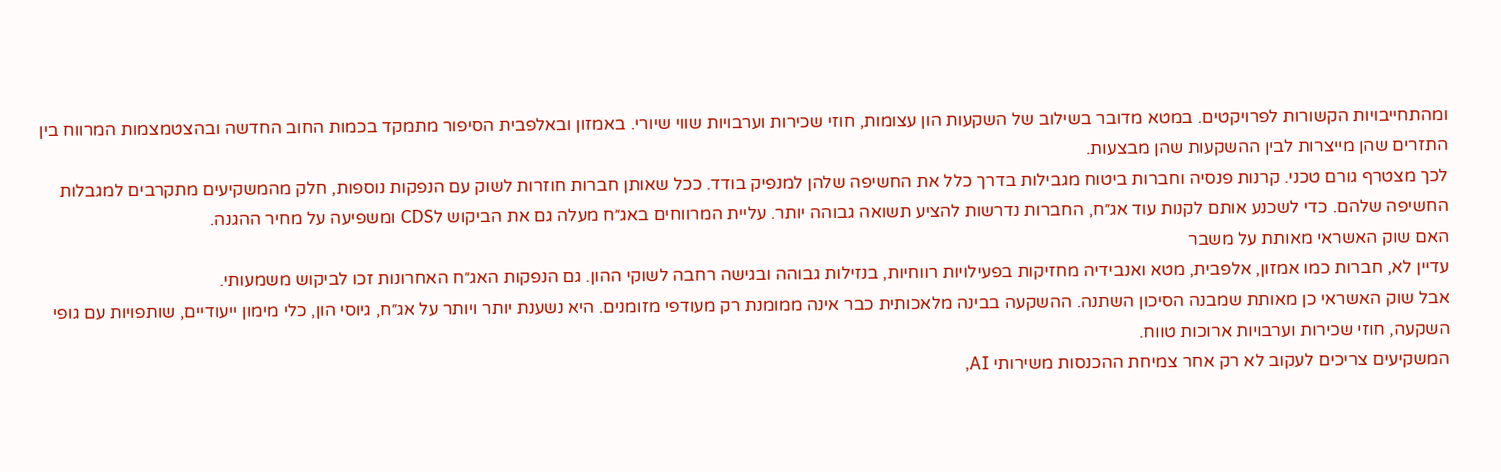ומהתחייבויות הקשורות לפרויקטים. במטא מדובר בשילוב של השקעות הון עצומות, חוזי שכירות וערבויות שווי שיורי. באמזון ובאלפבית הסיפור מתמקד בכמות החוב החדשה ובהצטמצמות המרווח בין התזרים שהן מייצרות לבין ההשקעות שהן מבצעות.
לכך מצטרף גורם טכני. קרנות פנסיה וחברות ביטוח מגבילות בדרך כלל את החשיפה שלהן למנפיק בודד. ככל שאותן חברות חוזרות לשוק עם הנפקות נוספות, חלק מהמשקיעים מתקרבים למגבלות החשיפה שלהם. כדי לשכנע אותם לקנות עוד אג״ח, החברות נדרשות להציע תשואה גבוהה יותר. עליית המרווחים באג״ח מעלה גם את הביקוש לCDS ומשפיעה על מחיר ההגנה.
האם שוק האשראי מאותת על משבר
עדיין לא, חברות כמו אמזון, אלפבית, מטא ואנבידיה מחזיקות בפעילויות רווחיות, בנזילות גבוהה ובגישה רחבה לשוקי ההון. גם הנפקות האג״ח האחרונות זכו לביקוש משמעותי.
אבל שוק האשראי כן מאותת שמבנה הסיכון השתנה. ההשקעה בבינה מלאכותית כבר אינה ממומנת רק מעודפי מזומנים. היא נשענת יותר ויותר על אג״ח, גיוסי הון, כלי מימון ייעודיים, שותפויות עם גופי השקעה, חוזי שכירות וערבויות ארוכות טווח.
המשקיעים צריכים לעקוב לא רק אחר צמיחת ההכנסות משירותי AI,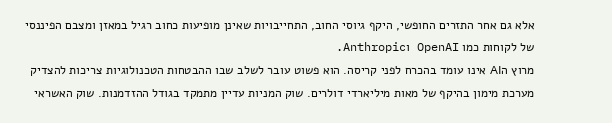אלא גם אחר התזרים החופשי, היקף גיוסי החוב, התחייבויות שאינן מופיעות כחוב רגיל במאזן ומצבם הפיננסי של לקוחות כמו OpenAI וAnthropic.
מרוץ הAI אינו עומד בהכרח לפני קריסה. הוא פשוט עובר לשלב שבו ההבטחות הטכנולוגיות צריכות להצדיק מערכת מימון בהיקף של מאות מיליארדי דולרים. שוק המניות עדיין מתמקד בגודל ההזדמנות. שוק האשראי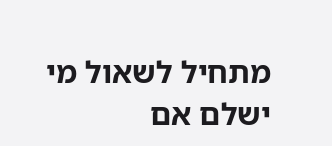מתחיל לשאול מי ישלם אם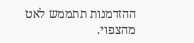ההזדמנות תתממש לאט מהצפוי.